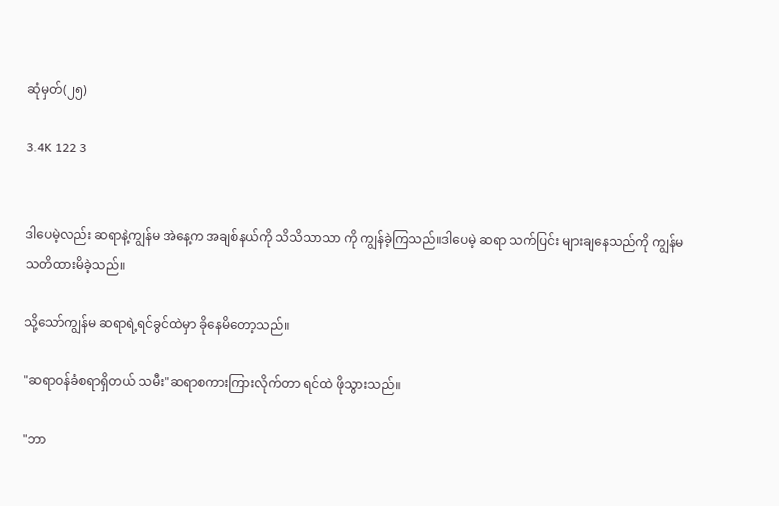ဆုံမှတ်(၂၅)

3.4K 122 3


ဒါပေမဲ့လည်း ဆရာနဲ့ကျွန်မ အဲနေ့က အချစ်နယ်ကို သိသိသာသာ ကို ကျွန်ခဲ့ကြသည်။ဒါပေမဲ့ ဆရာ သက်ပြင်း များချနေသည်ကို ကျွန်မ သတိထားမိခဲ့သည်။

သို့သော်ကျွန်မ ဆရာရဲ့ရင်ခွင်ထဲမှာ ခိုနေမိတော့သည်။

"ဆရာဝန်ခံစရာရှိတယ် သမီး"ဆရာစကားကြားလိုက်တာ ရင်ထဲ ဖိုသွားသည်။

"ဘာ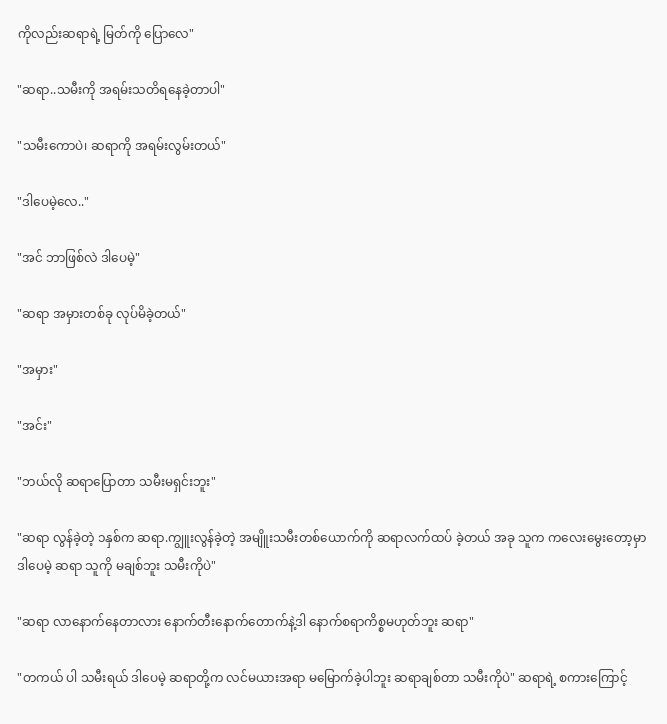ကိုလည်းဆရာရဲ့ မြတ်ကို ပြောလေ"

"ဆရာ..သမီးကို အရမ်းသတိရနေခဲ့တာပါ"

"သမီးကောပဲ၊ ဆရာကို အရမ်းလွမ်းတယ်"

"ဒါပေမဲ့လေ.."

"အင် ဘာဖြစ်လဲ ဒါပေမဲ့"

"ဆရာ အမှားတစ်ခု လုပ်မိခဲ့တယ်"

"အမှား"

"အင်း"

"ဘယ်လို ဆရာပြောတာ သမီးမရှင်းဘူး"

"ဆရာ လွန်ခဲ့တဲ့ ၁နှစ်က ဆရာ.ကျွူးလွန်ခဲ့တဲ့ အမျိူးသမီးတစ်ယောက်ကို ဆရာလက်ထပ် ခဲ့တယ် အခု သူက ကလေးမွေးတော့မှာ ဒါပေမဲ့ ဆရာ သူကို မချစ်ဘူး သမီးကိုပဲ"

"ဆရာ လာနောက်နေတာလား နောက်တီးနောက်တောက်နဲ့ဒါ နောက်စရာကိစ္စမဟုတ်ဘူး ဆရာ"

"တကယ် ပါ သမီးရယ် ဒါပေမဲ့ ဆရာတို့က လင်မယားအရာ မမြောက်ခဲ့ပါဘူး ဆရာချစ်တာ သမီးကိုပဲ" ဆရာရဲ့ စကားကြောင့်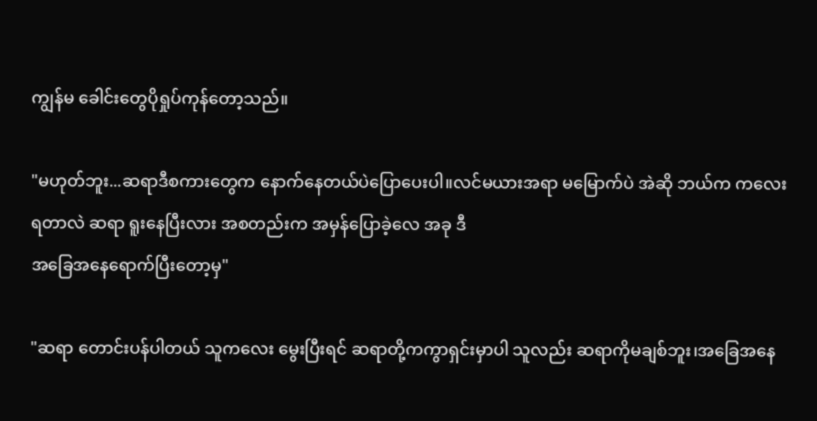ကျွန်မ ခေါင်းတွေပိုရှုပ်ကုန်တော့သည်။

"မဟုတ်ဘူး...ဆရာဒီစကားတွေက နောက်နေတယ်ပဲပြောပေးပါ။လင်မယားအရာ မမြောက်ပဲ အဲဆို ဘယ်က ကလေးရတာလဲ ဆရာ ရူးနေပြီးလား အစတည်းက အမှန်ပြောခဲ့လေ အခု ဒီ
အခြေအနေရောက်ပြီးတော့မှ"

"ဆရာ တောင်းပန်ပါတယ် သူကလေး မွေးပြီးရင် ဆရာတို့ကကွာရှင်းမှာပါ သူလည်း ဆရာကိုမချစ်ဘူး၊အခြေအနေ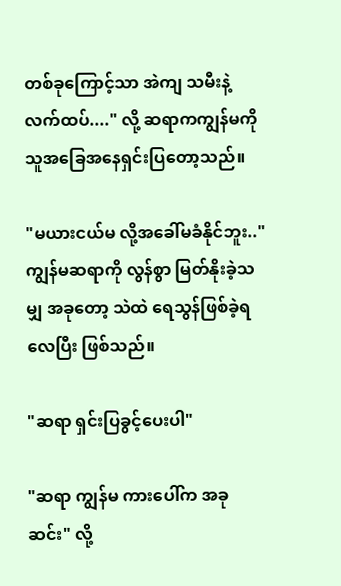တစ်ခုကြောင့်သာ အဲကျ သမီးနဲ့ လက်ထပ်...." လို့ ဆရာကကျွန်မကို သူအခြေအနေရှင်းပြတော့သည်။

"မယားငယ်မ လို့အခေါ်မခံနိုင်ဘူး.."ကျွန်မဆရာကို လွန်စွာ မြတ်နိုးခဲ့သမျှ အခုတော့ သဲထဲ ရေသွန်ဖြစ်ခဲ့ရလေပြီး ဖြစ်သည်။

"ဆရာ ရှင်းပြခွင့်ပေးပါ"

"ဆရာ ကျွန်မ ကားပေါ်က အခုဆင်း" လို့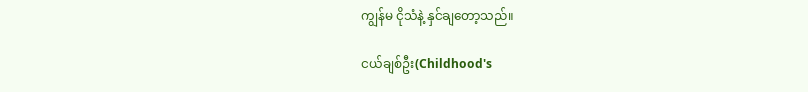ကျွန်မ ငိုသံနဲ့ နှင်ချတော့သည်။

ငယ်ချစ်ဦး(Childhood's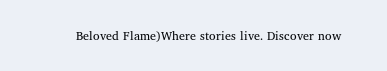Beloved Flame)Where stories live. Discover now